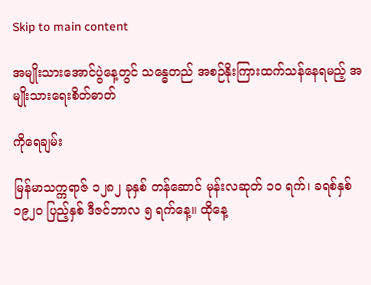Skip to main content

အမျိုးသားအောင်ပွဲနေ့တွင် သန္ဓေတည် အစဉ်နိုးကြားထက်သန်နေရမည့် အမျိုးသားရေးစိတ်ဓာတ်

ကိုရေချမ်း

မြန်မာသက္ကရာဇ် ၁၂၈၂ ခုနှစ် တန်ဆောင် မုန်းလဆုတ် ၁၀ ရက်၊ ခရစ်နှစ် ၁၉၂၀ ပြည့်နှစ် ဒီဇင်ဘာလ ၅ ရက်နေ့။ ထိုနေ့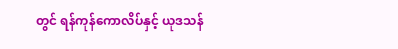တွင် ရန်ကုန်ကောလိပ်နှင့် ယုဒသန်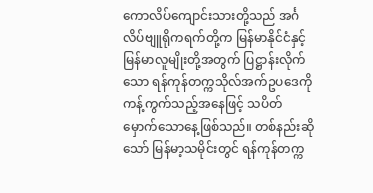ကောလိပ်ကျောင်းသားတို့သည် အင်္ဂလိပ်ဗျူရိုကရက်တို့က မြန်မာနိုင်ငံနှင့် မြန်မာလူမျိုးတို့အတွက် ပြဋ္ဌာန်းလိုက်သော ရန်ကုန်တက္ကသိုလ်အက်ဥပဒေကို ကန့်ကွက်သည့်အနေဖြင့် သပိတ်မှောက်သောနေ့ဖြစ်သည်။ တစ်နည်းဆိုသော် မြန်မာ့သမိုင်းတွင် ရန်ကုန်တက္က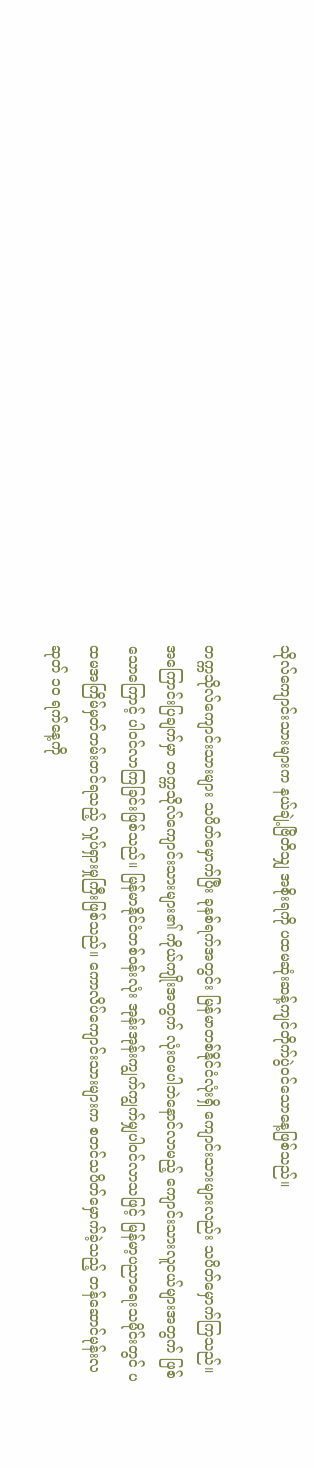သိုလ်ကျောင်းသားများက နယ်ချဲ့ဗြိတိသျှ အစိုးရကို ပထမဆုံးဆန့်ကျင်တိုက်ပွဲဝင်သောနေ့ဖြစ်သည်။

တက္ကသိုလ်ကျောင်းသားများ သပိတ်မှောက်ပြီး ခုနစ်ရက်အတွင်း မြန်မာတစ်နိုင်ငံလုံးရှိ ကျောင်းသားများလည်း သပိတ်မှောက်ကြသည်။ အကြောင်းပြချက်မှာ တက္ကသိုလ်ကျောင်းသားများ၏ ကိုယ်ကျိုးအတွက် လုံးဝမပါဘဲနောင်လာမည့် ကျောင်းသားလူငယ်များအတွက် ဖြစ်သောကြောင့် ပါဝင်လာကြခြင်းဖြစ်သည်။ မြန်မာနိုင်ငံတစ်ဝန်းလုံး အုန်းအုန်းကျွက်ကျွက်မျှပါဝင်လာသဖြင့် မြန်မာ့ပညာရေးသမိုင်းတွင် ပထမအကြိမ်မှတ်တမ်းတင်ရသည့် လှုပ်ရှားမှုကြီးဖြစ်သည်။ ကောလိပ်ကျောင်းသားများက စတင်သပိတ်မှောက်ခဲ့သည့် တန်ဆောင်မုန်းလဆုတ် ၁၀ ရက်နေ့ကို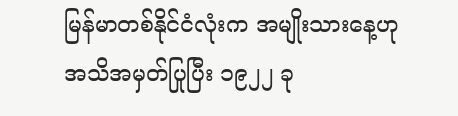မြန်မာတစ်နိုင်ငံလုံးက အမျိုးသားနေ့ဟု အသိအမှတ်ပြုပြီး ၁၉၂၂ ခု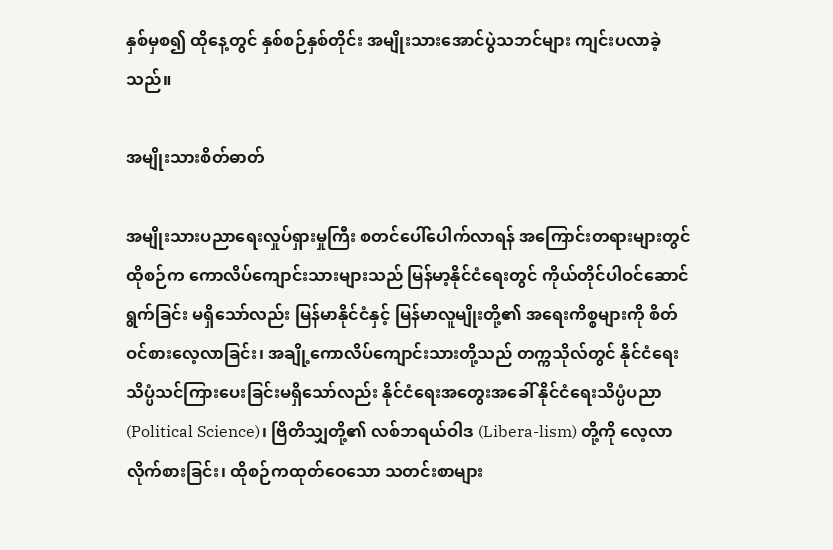နှစ်မှစ၍ ထိုနေ့တွင် နှစ်စဉ်နှစ်တိုင်း အမျိုးသားအောင်ပွဲသဘင်များ ကျင်းပလာခဲ့သည်။

အမျိုးသားစိတ်ဓာတ်

အမျိုးသားပညာရေးလှုပ်ရှားမှုကြီး စတင်ပေါ်ပေါက်လာရန် အကြောင်းတရားများတွင် ထိုစဉ်က ကောလိပ်ကျောင်းသားများသည် မြန်မာ့နိုင်ငံရေးတွင် ကိုယ်တိုင်ပါဝင်ဆောင်ရွက်ခြင်း မရှိသော်လည်း မြန်မာနိုင်ငံနှင့် မြန်မာလူမျိုးတို့၏ အရေးကိစ္စများကို စိတ်ဝင်စားလေ့လာခြင်း၊ အချို့ကောလိပ်ကျောင်းသားတို့သည် တက္ကသိုလ်တွင် နိုင်ငံရေးသိပ္ပံသင်ကြားပေးခြင်းမရှိသော်လည်း နိုင်ငံရေးအတွေးအခေါ် နိုင်ငံရေးသိပ္ပံပညာ (Political Science)၊ ဗြိတိသျှတို့၏ လစ်ဘရယ်ဝါဒ (Libera-lism) တို့ကို လေ့လာလိုက်စားခြင်း၊ ထိုစဉ်ကထုတ်ဝေသော သတင်းစာများ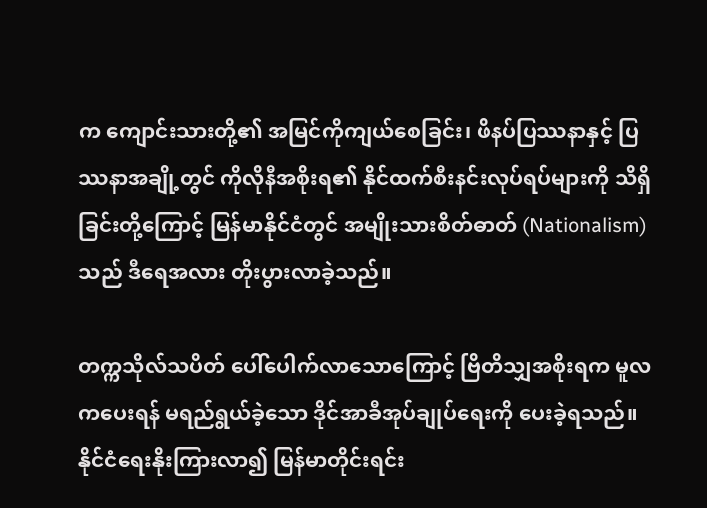က ကျောင်းသားတို့၏ အမြင်ကိုကျယ်စေခြင်း၊ ဖိနပ်ပြဿနာနှင့် ပြဿနာအချို့တွင် ကိုလိုနီအစိုးရ၏ နိုင်ထက်စီးနင်းလုပ်ရပ်များကို သိရှိခြင်းတို့ကြောင့် မြန်မာနိုင်ငံတွင် အမျိုးသားစိတ်ဓာတ် (Nationalism) သည် ဒီရေအလား တိုးပွားလာခဲ့သည်။

တက္ကသိုလ်သပိတ် ပေါ်ပေါက်လာသောကြောင့် ဗြိတိသျှအစိုးရက မူလကပေးရန် မရည်ရွယ်ခဲ့သော ဒိုင်အာခီအုပ်ချုပ်ရေးကို ပေးခဲ့ရသည်။ နိုင်ငံရေးနိုးကြားလာ၍ မြန်မာတိုင်းရင်း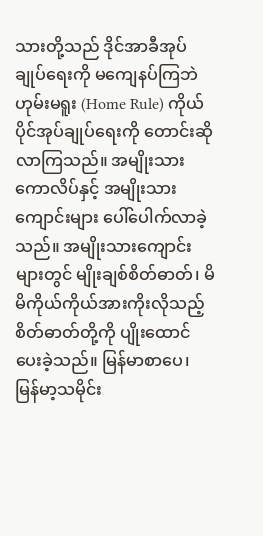သားတို့သည် ဒိုင်အာခီအုပ်ချုပ်ရေးကို မကျေနပ်ကြဘဲ ဟုမ်းမရူး (Home Rule) ကိုယ်ပိုင်အုပ်ချုပ်ရေးကို တောင်းဆိုလာကြသည်။ အမျိုးသားကောလိပ်နှင့် အမျိုးသားကျောင်းများ ပေါ်ပေါက်လာခဲ့သည်။ အမျိုးသားကျောင်းများတွင် မျိုးချစ်စိတ်ဓာတ်၊ မိမိကိုယ်ကိုယ်အားကိုးလိုသည့် စိတ်ဓာတ်တို့ကို ပျိုးထောင်ပေးခဲ့သည်။ မြန်မာစာပေ၊ မြန်မာ့သမိုင်း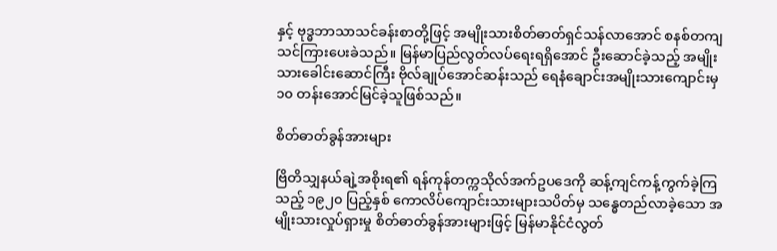နှင့် ဗုဒ္ဓဘာသာသင်ခန်းစာတို့ဖြင့် အမျိုးသားစိတ်ဓာတ်ရှင်သန်လာအောင် စနစ်တကျသင်ကြားပေးခဲသည်။ မြန်မာပြည်လွတ်လပ်ရေးရရှိအောင် ဦးဆောင်ခဲ့သည့် အမျိုးသားခေါင်းဆောင်ကြီး ဗိုလ်ချုပ်အောင်ဆန်းသည် ရေနံချောင်းအမျိုးသားကျောင်းမှ ၁၀ တန်းအောင်မြင်ခဲ့သူဖြစ်သည်။

စိတ်ဓာတ်ခွန်အားများ

ဗြိတိသျှနယ်ချဲ့အစိုးရ၏ ရန်ကုန်တက္ကသိုလ်အက်ဥပဒေကို ဆန့်ကျင်ကန့်ကွက်ခဲ့ကြသည့် ၁၉၂၀ ပြည့်နှစ် ကောလိပ်ကျောင်းသားများသပိတ်မှ သန္ဓေတည်လာခဲ့သော အမျိုးသားလှုပ်ရှားမှု စိတ်ဓာတ်ခွန်အားများဖြင့် မြန်မာနိုင်ငံလွတ်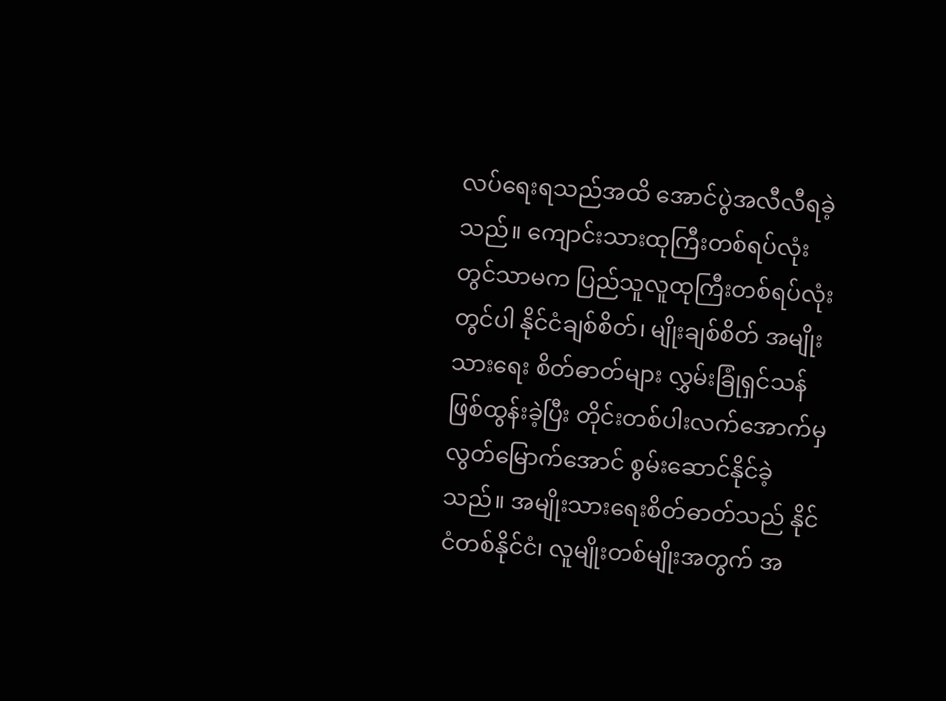လပ်ရေးရသည်အထိ အောင်ပွဲအလီလီရခဲ့သည်။ ကျောင်းသားထုကြီးတစ်ရပ်လုံးတွင်သာမက ပြည်သူလူထုကြီးတစ်ရပ်လုံးတွင်ပါ နိုင်ငံချစ်စိတ်၊ မျိုးချစ်စိတ် အမျိုးသားရေး စိတ်ဓာတ်များ လွှမ်းခြုံရှင်သန်ဖြစ်ထွန်းခဲ့ပြီး တိုင်းတစ်ပါးလက်အောက်မှ လွတ်မြောက်အောင် စွမ်းဆောင်နိုင်ခဲ့သည်။ အမျိုးသားရေးစိတ်ဓာတ်သည် နိုင်ငံတစ်နိုင်ငံ၊ လူမျိုးတစ်မျိုးအတွက် အ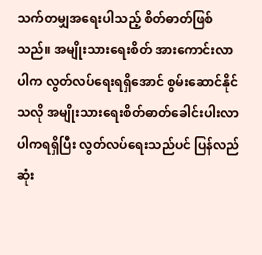သက်တမျှအရေးပါသည့် စိတ်ဓာတ်ဖြစ်သည်။ အမျိုးသားရေးစိတ် အားကောင်းလာပါက လွတ်လပ်ရေးရရှိအောင် စွမ်းဆောင်နိုင်သလို အမျိုးသားရေးစိတ်ဓာတ်ခေါင်းပါးလာပါကရရှိပြီး လွတ်လပ်ရေးသည်ပင် ပြန်လည်ဆုံး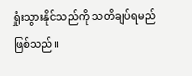ရှုံးသွားနိုင်သည်ကို သတိချပ်ရမည်ဖြစ်သည်။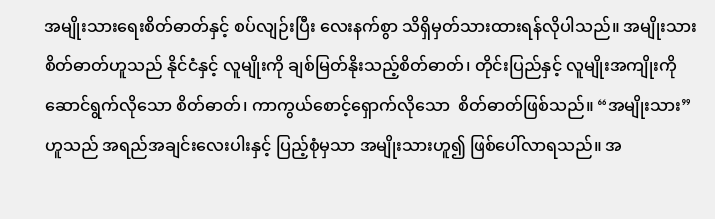အမျိုးသားရေးစိတ်ဓာတ်နှင့် စပ်လျဉ်းပြီး လေးနက်စွာ သိရှိမှတ်သားထားရန်လိုပါသည်။ အမျိုးသားစိတ်ဓာတ်ဟူသည် နိုင်ငံနှင့် လူမျိုးကို ချစ်မြတ်နိုးသည့်စိတ်ဓာတ်၊ တိုင်းပြည်နှင့် လူမျိုးအကျိုးကို ဆောင်ရွက်လိုသော စိတ်ဓာတ်၊ ကာကွယ်စောင့်ရှောက်လိုသော  စိတ်ဓာတ်ဖြစ်သည်။ “အမျိုးသား” ဟူသည် အရည်အချင်းလေးပါးနှင့် ပြည့်စုံမှသာ အမျိုးသားဟူ၍ ဖြစ်ပေါ်လာရသည်။ အ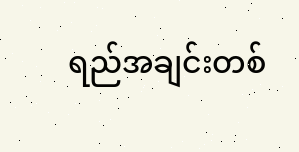ရည်အချင်းတစ်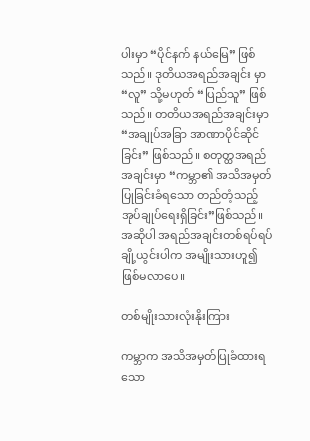ပါးမှာ “ပိုင်နက် နယ်မြေ” ဖြစ်သည်။ ဒုတိယအရည်အချင်း မှာ “လူ” သို့မဟုတ် “ပြည်သူ” ဖြစ်သည်။ တတိယအရည်အချင်းမှာ “အချုပ်အခြာ အာဏာပိုင်ဆိုင်ခြင်း” ဖြစ်သည်။ စတုတ္ထအရည်အချင်းမှာ “ကမ္ဘာ၏ အသိအမှတ်ပြုခြင်းခံရသော တည်တံ့သည့် အုပ်ချုပ်ရေးရှိခြင်း”ဖြစ်သည်။ အဆိုပါ အရည်အချင်းတစ်ရပ်ရပ် ချို့ယွင်းပါက အမျိုးသားဟူ၍ ဖြစ်မလာပေ။

တစ်မျိုးသားလုံးနိုးကြား

ကမ္ဘာက အသိအမှတ်ပြုခံထားရသော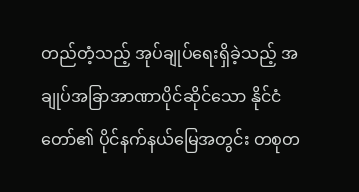တည်တံ့သည့် အုပ်ချုပ်ရေးရှိခဲ့သည့် အချုပ်အခြာအာဏာပိုင်ဆိုင်သော နိုင်ငံတော်၏ ပိုင်နက်နယ်မြေအတွင်း တစုတ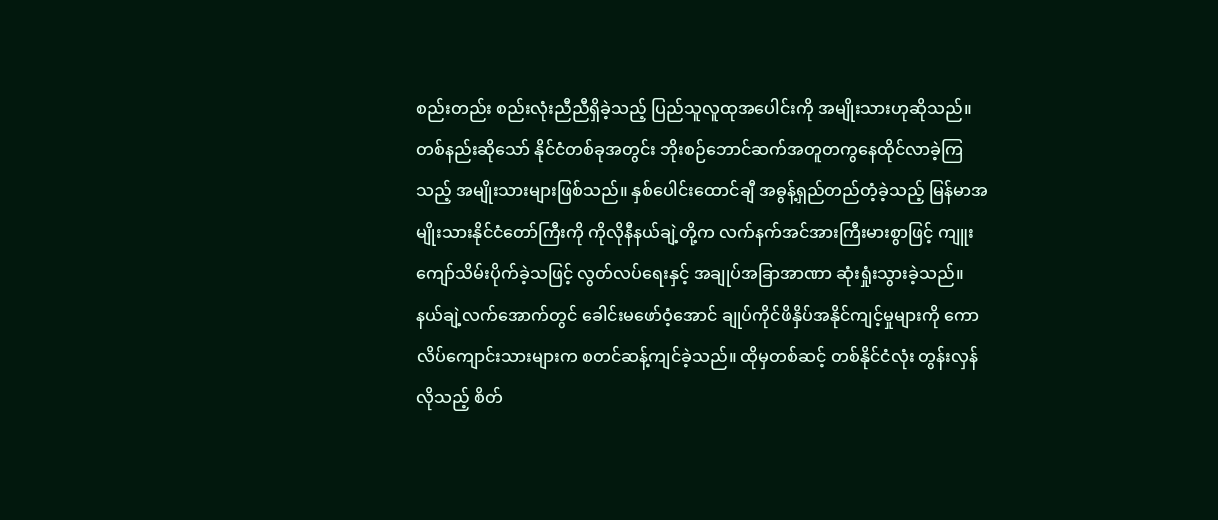စည်းတည်း စည်းလုံးညီညီရှိခဲ့သည့် ပြည်သူလူထုအပေါင်းကို အမျိုးသားဟုဆိုသည်။ တစ်နည်းဆိုသော် နိုင်ငံတစ်ခုအတွင်း ဘိုးစဉ်ဘောင်ဆက်အတူတကွနေထိုင်လာခဲ့ကြသည့် အမျိုးသားများဖြစ်သည်။ နှစ်ပေါင်းထောင်ချီ အဓွန့်ရှည်တည်တံ့ခဲ့သည့် မြန်မာအမျိုးသားနိုင်ငံတော်ကြီးကို ကိုလိုနီနယ်ချဲ့တို့က လက်နက်အင်အားကြီးမားစွာဖြင့် ကျူးကျော်သိမ်းပိုက်ခဲ့သဖြင့် လွတ်လပ်ရေးနှင့် အချုပ်အခြာအာဏာ ဆုံးရှုံးသွားခဲ့သည်။ နယ်ချဲ့လက်အောက်တွင် ခေါင်းမဖော်ဝံ့အောင် ချုပ်ကိုင်ဖိနှိပ်အနိုင်ကျင့်မှုများကို ကောလိပ်ကျောင်းသားများက စတင်ဆန့်ကျင်ခဲ့သည်။ ထိုမှတစ်ဆင့် တစ်နိုင်ငံလုံး တွန်းလှန်လိုသည့် စိတ်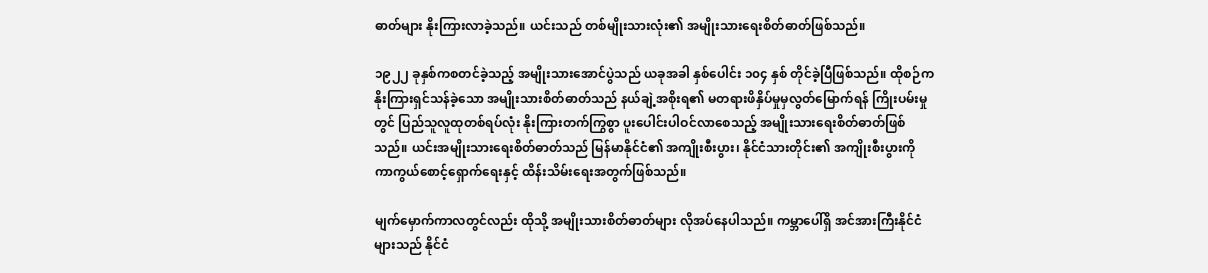ဓာတ်များ နိုးကြားလာခဲ့သည်။ ယင်းသည် တစ်မျိုးသားလုံး၏ အမျိုးသားရေးစိတ်ဓာတ်ဖြစ်သည်။

၁၉၂၂ ခုနှစ်ကစတင်ခဲ့သည့် အမျိုးသားအောင်ပွဲသည် ယခုအခါ နှစ်ပေါင်း ၁၀၄ နှစ် တိုင်ခဲ့ပြီဖြစ်သည်။ ထိုစဉ်က နိုးကြားရှင်သန်ခဲ့သော အမျိုးသားစိတ်ဓာတ်သည် နယ်ချဲ့အစိုးရ၏ မတရားဖိနှိပ်မှုမှလွတ်မြောက်ရန် ကြိုးပမ်းမှုတွင် ပြည်သူလူထုတစ်ရပ်လုံး နိုးကြားတက်ကြွစွာ ပူးပေါင်းပါဝင်လာစေသည့် အမျိုးသားရေးစိတ်ဓာတ်ဖြစ်သည်။ ယင်းအမျိုးသားရေးစိတ်ဓာတ်သည် မြန်မာနိုင်ငံ၏ အကျိုးစီးပွား၊ နိုင်ငံသားတိုင်း၏ အကျိုးစီးပွားကို ကာကွယ်စောင့်ရှောက်ရေးနှင့် ထိန်းသိမ်းရေးအတွက်ဖြစ်သည်။

မျက်မှောက်ကာလတွင်လည်း ထိုသို့ အမျိုးသားစိတ်ဓာတ်များ လိုအပ်နေပါသည်။ ကမ္ဘာပေါ်ရှိ အင်အားကြီးနိုင်ငံများသည် နိုင်ငံ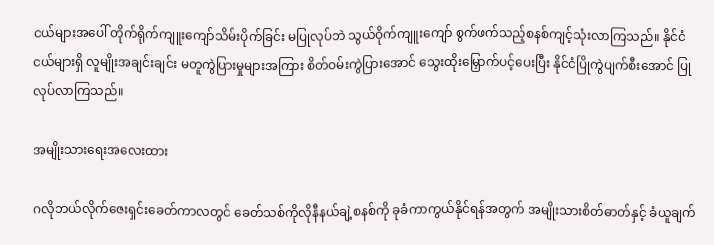ငယ်များအပေါ် တိုက်ရိုက်ကျူးကျော်သိမ်းပိုက်ခြင်း မပြုလုပ်ဘဲ သွယ်ဝိုက်ကျူးကျော် စွက်ဖက်သည့်စနစ်ကျင့်သုံးလာကြသည်။ နိုင်ငံငယ်များရှိ လူမျိုးအချင်းချင်း မတူကွဲပြားမှုများအကြား စိတ်ဝမ်းကွဲပြားအောင် သွေးထိုးမြှောက်ပင့်ပေးပြီး နိုင်ငံပြိုကွဲပျက်စီးအောင် ပြုလုပ်လာကြသည်။

အမျိုးသားရေးအလေးထား

ဂလိုဘယ်လိုက်ဇေးရှင်းခေတ်ကာလတွင် ခေတ်သစ်ကိုလိုနီနယ်ချဲ့စနစ်ကို ခုခံကာကွယ်နိုင်ရန်အတွက် အမျိုးသားစိတ်ဓာတ်နှင့် ခံယူချက်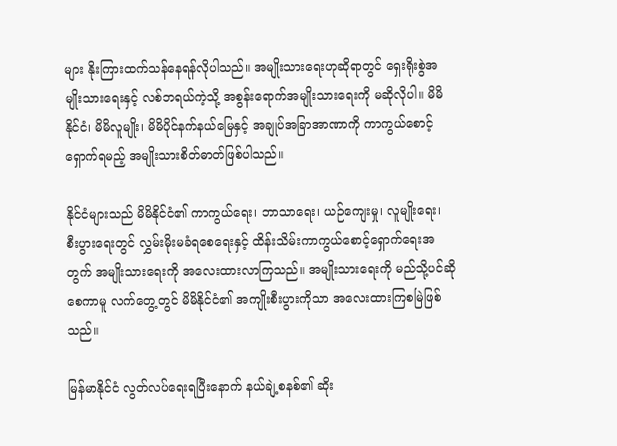များ နိုးကြားထက်သန်နေရန်လိုပါသည်။ အမျိုးသားရေးဟုဆိုရာတွင် ရှေးရိုးစွဲအမျိုးသားရေးနှင့် လစ်ဘရယ်ကဲ့သို့ အစွန်းရောက်အမျိုးသားရေးကို မဆိုလိုပါ။ မိမိနိုင်ငံ၊ မိမိလူမျိုး၊ မိမိပိုင်နက်နယ်မြေနှင့် အချုပ်အခြာအာဏာကို ကာကွယ်စောင့်ရှောက်ရမည့် အမျိုးသားစိတ်ဓာတ်ဖြစ်ပါသည်။

နိုင်ငံများသည် မိမိနိုင်ငံ၏ ကာကွယ်ရေး၊ ဘာသာရေး၊ ယဉ်ကျေးမှု၊ လူမျိုးရေး၊ စီးပွားရေးတွင် လွှမ်းမိုးမခံရစေရေးနှင့် ထိန်းသိမ်းကာကွယ်စောင့်ရှောက်ရေးအတွက် အမျိုးသားရေးကို အလေးထားလာကြသည်။ အမျိုးသားရေးကို မည်သို့ပင်ဆိုစေကာမူ လက်တွေ့တွင် မိမိနိုင်ငံ၏ အကျိုးစီးပွားကိုသာ အလေးထားကြစမြဲဖြစ်သည်။

မြန်မာနိုင်ငံ လွတ်လပ်ရေးရပြီးနောက် နယ်ချဲ့စနစ်၏ ဆိုး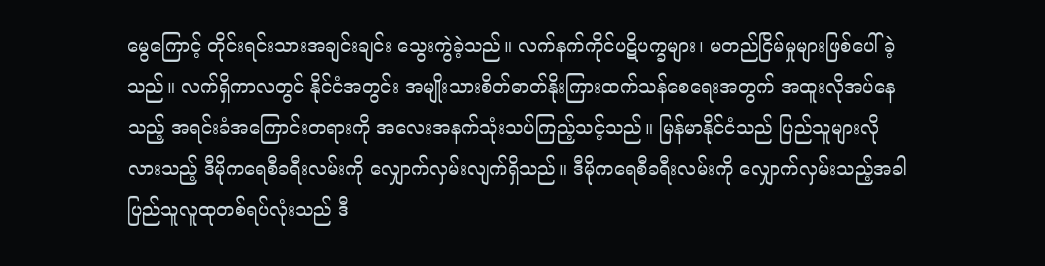မွေကြောင့် တိုင်းရင်းသားအချင်းချင်း သွေးကွဲခဲ့သည်။ လက်နက်ကိုင်ပဋိပက္ခများ၊ မတည်ငြိမ်မှုများဖြစ်ပေါ်ခဲ့သည်။ လက်ရှိကာလတွင် နိုင်ငံအတွင်း အမျိုးသားစိတ်ဓာတ်နိုးကြားထက်သန်စေရေးအတွက် အထူးလိုအပ်နေသည့် အရင်းခံအကြောင်းတရားကို အလေးအနက်သုံးသပ်ကြည့်သင့်သည်။ မြန်မာနိုင်ငံသည် ပြည်သူများလိုလားသည့် ဒီမိုကရေစီခရီးလမ်းကို လျှောက်လှမ်းလျက်ရှိသည်။ ဒီမိုကရေစီခရီးလမ်းကို လျှောက်လှမ်းသည့်အခါ ပြည်သူလူထုတစ်ရပ်လုံးသည် ဒီ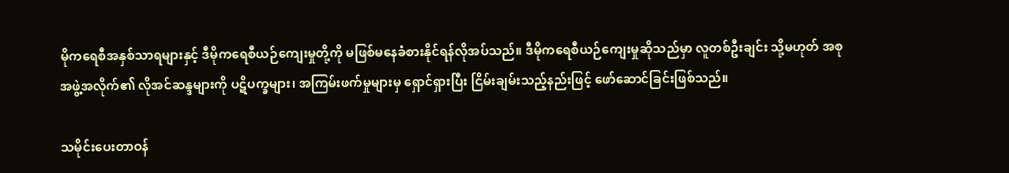မိုကရေစီအနှစ်သာရများနှင့် ဒီမိုကရေစီယဉ်ကျေးမှုတို့ကို မဖြစ်မနေခံစားနိုင်ရန်လိုအပ်သည်။ ဒီမိုကရေစီယဉ်ကျေးမှုဆိုသည်မှာ လူတစ်ဦးချင်း သို့မဟုတ် အစုအဖွဲ့အလိုက်၏ လိုအင်ဆန္ဒများကို ပဋိပက္ခများ၊ အကြမ်းဖက်မှုများမှ ရှောင်ရှားပြီး ငြိမ်းချမ်းသည့်နည်းဖြင့် ဖော်ဆောင်ခြင်းဖြစ်သည်။

သမိုင်းပေးတာဝန်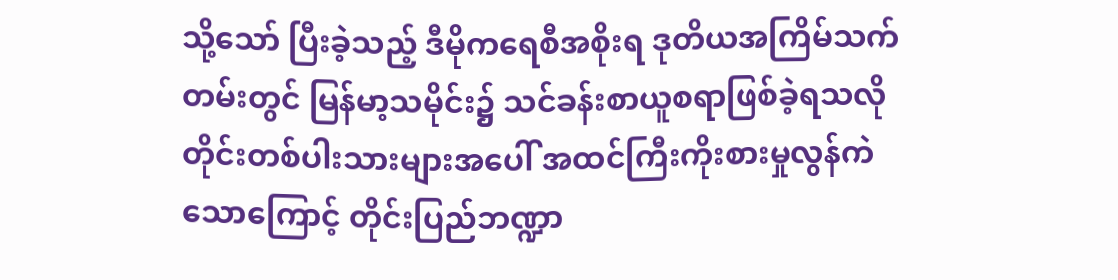သို့သော် ပြီးခဲ့သည့် ဒီမိုကရေစီအစိုးရ ဒုတိယအကြိမ်သက်တမ်းတွင် မြန်မာ့သမိုင်း၌ သင်ခန်းစာယူစရာဖြစ်ခဲ့ရသလို တိုင်းတစ်ပါးသားများအပေါ် အထင်ကြီးကိုးစားမှုလွန်ကဲသောကြောင့် တိုင်းပြည်ဘဏ္ဍာ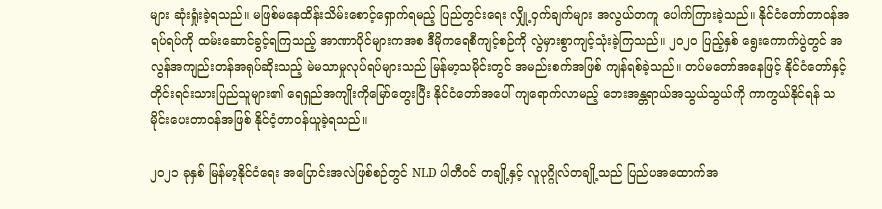များ ဆုံးရှုံးခဲ့ရသည်။ မဖြစ်မနေထိန်းသိမ်းစောင့်ရှောက်ရမည့် ပြည်တွင်းရေး လျှို့ဝှက်ချက်များ အလွယ်တကူ ပေါက်ကြားခဲ့သည်။ နိုင်ငံတော်တာဝန်အရပ်ရပ်ကို ထမ်းဆောင်ခွင့်ရကြသည့် အာဏာပိုင်များကအစ ဒီမိုကရေစီကျင့်စဉ်ကို လွဲမှားစွာကျင့်သုံးခဲ့ကြသည်။ ၂၀၂၀ ပြည့်နှစ် ရွေးကောက်ပွဲတွင် အလွန်အကျည်းတန်အရုပ်ဆိုးသည့် မဲမသာမှုလုပ်ရပ်များသည် မြန်မာ့သမိုင်းတွင် အမည်းစက်အဖြစ် ကျန်ရစ်ခဲ့သည်။ တပ်မတော်အနေဖြင့် နိုင်ငံတော်နှင့် တိုင်းရင်းသားပြည်သူများ၏ ရေရှည်အကျိုးကိုမြော်တွေးပြီး နိုင်ငံတော်အပေါ် ကျရောက်လာမည့် ဘေးအန္တရာယ်အသွယ်သွယ်ကို ကာကွယ်နိုင်ရန် သမိုင်းပေးတာဝန်အဖြစ် နိုင်ငံ့တာဝန်ယူခဲ့ရသည်။

၂၀၂၁ ခုနှစ် မြန်မာ့နိုင်ငံရေး အပြောင်းအလဲဖြစ်စဉ်တွင် NLD ပါတီဝင် တချို့နှင့် လူပုဂ္ဂိုလ်တချို့သည် ပြည်ပအထောက်အ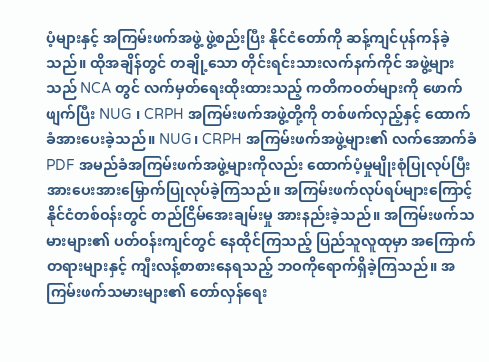ပံ့များနှင့် အကြမ်းဖက်အဖွဲ့ ဖွဲ့စည်းပြီး နိုင်ငံတော်ကို ဆန့်ကျင်ပုန်ကန်ခဲ့သည်။ ထိုအချိန်တွင် တချို့သော တိုင်းရင်းသားလက်နက်ကိုင် အဖွဲ့များသည် NCA တွင် လက်မှတ်ရေးထိုးထားသည့် ကတိကဝတ်များကို ဖောက်ဖျက်ပြီး NUG ၊ CRPH အကြမ်းဖက်အဖွဲ့တို့ကို တစ်ဖက်လှည့်နှင့် ထောက်ခံအားပေးခဲ့သည်။ NUG၊ CRPH အကြမ်းဖက်အဖွဲ့များ၏ လက်အောက်ခံ PDF အမည်ခံအကြမ်းဖက်အဖွဲ့များကိုလည်း ထောက်ပံ့မှုမျိုးစုံပြုလုပ်ပြီး အားပေးအားမြှောက်ပြုလုပ်ခဲ့ကြသည်။ အကြမ်းဖက်လုပ်ရပ်များကြောင့် နိုင်ငံတစ်ဝန်းတွင် တည်ငြိမ်အေးချမ်းမှု အားနည်းခဲ့သည်။ အကြမ်းဖက်သမားများ၏ ပတ်ဝန်းကျင်တွင် နေထိုင်ကြသည့် ပြည်သူလူထုမှာ အကြောက်တရားများနှင့် ကျီးလန့်စာစားနေရသည့် ဘဝကိုရောက်ရှိခဲ့ကြသည်။ အကြမ်းဖက်သမားများ၏ တော်လှန်ရေး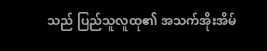သည် ပြည်သူလူထု၏ အသက်အိုးအိမ်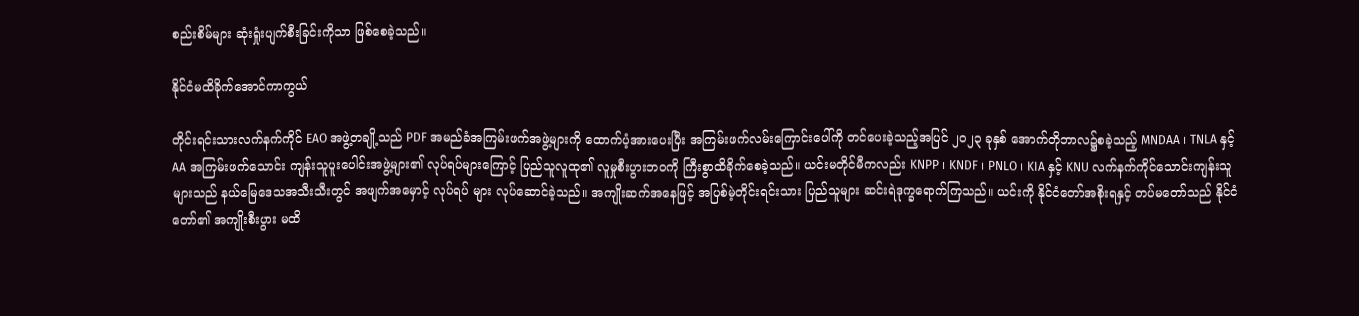စည်းစိမ်များ ဆုံးရှုံးပျက်စီးခြင်းကိုသာ ဖြစ်စေခဲ့သည်။

နိုင်ငံမထိခိုက်အောင်ကာကွယ်

တိုင်းရင်းသားလက်နက်ကိုင် EAO အဖွဲ့တချို့သည် PDF အမည်ခံအကြမ်းဖက်အဖွဲ့များကို ထောက်ပံ့အားပေးပြီး အကြမ်းဖက်လမ်းကြောင်းပေါ်ကို တင်ပေးခဲ့သည့်အပြင် ၂၀၂၃ ခုနှစ် အောက်တိုဘာလ၌စခဲ့သည့် MNDAA ၊ TNLA နှင့် AA အကြမ်းဖက်သောင်း ကျန်းသူပူးပေါင်းအဖွဲ့များ၏ လုပ်ရပ်များကြောင့် ပြည်သူလူထု၏ လူမှုစီးပွားဘဝကို ကြီးစွာထိခိုက်စေခဲ့သည်။ ယင်းမတိုင်မီကလည်း KNPP ၊ KNDF ၊ PNLO ၊ KIA နှင့် KNU လက်နက်ကိုင်သောင်းကျန်းသူများသည် နယ်မြေဒေသအသီးသီးတွင် အဖျက်အမှောင့် လုပ်ရပ် များ လုပ်ဆောင်ခဲ့သည်။ အကျိုးဆက်အနေဖြင့် အပြစ်မဲ့တိုင်းရင်းသား ပြည်သူများ ဆင်းရဲဒုက္ခရောက်ကြသည်။ ယင်းကို နိုင်ငံတော်အစိုးရနှင့် တပ်မတော်သည် နိုင်ငံတော်၏ အကျိုးစီးပွား မထိ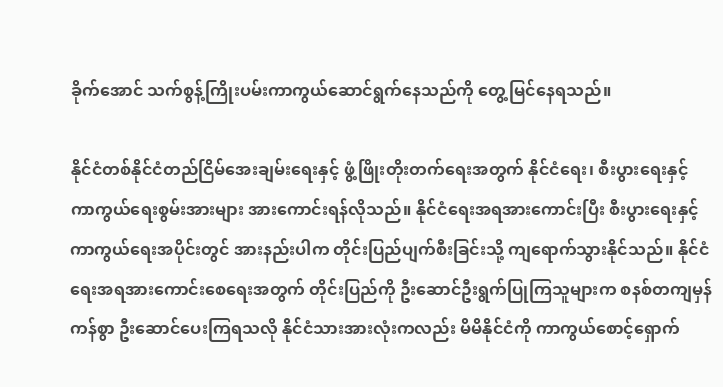ခိုက်အောင် သက်စွန့်ကြိုးပမ်းကာကွယ်ဆောင်ရွက်နေသည်ကို တွေ့မြင်နေရသည်။

နိုင်ငံတစ်နိုင်ငံတည်ငြိမ်အေးချမ်းရေးနှင့် ဖွံ့ဖြိုးတိုးတက်ရေးအတွက် နိုင်ငံရေး၊ စီးပွားရေးနှင့် ကာကွယ်ရေးစွမ်းအားများ အားကောင်းရန်လိုသည်။ နိုင်ငံရေးအရအားကောင်းပြီး စီးပွားရေးနှင့်ကာကွယ်ရေးအပိုင်းတွင် အားနည်းပါက တိုင်းပြည်ပျက်စီးခြင်းသို့ ကျရောက်သွားနိုင်သည်။ နိုင်ငံရေးအရအားကောင်းစေရေးအတွက် တိုင်းပြည်ကို ဦးဆောင်ဦးရွက်ပြုကြသူများက စနစ်တကျမှန်ကန်စွာ ဦးဆောင်ပေးကြရသလို နိုင်ငံသားအားလုံးကလည်း မိမိနိုင်ငံကို ကာကွယ်စောင့်ရှောက်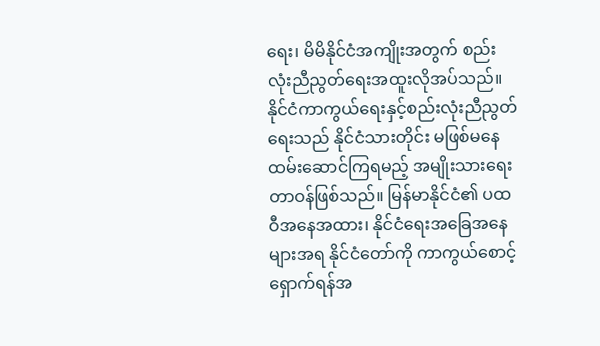ရေး၊ မိမိနိုင်ငံအကျိုးအတွက် စည်းလုံးညီညွတ်ရေးအထူးလိုအပ်သည်။ နိုင်ငံကာကွယ်ရေးနှင့်စည်းလုံးညီညွတ်ရေးသည် နိုင်ငံသားတိုင်း မဖြစ်မနေထမ်းဆောင်ကြရမည့် အမျိုးသားရေးတာဝန်ဖြစ်သည်။ မြန်မာနိုင်ငံ၏ ပထဝီအနေအထား၊ နိုင်ငံရေးအခြေအနေများအရ နိုင်ငံတော်ကို ကာကွယ်စောင့်ရှောက်ရန်အ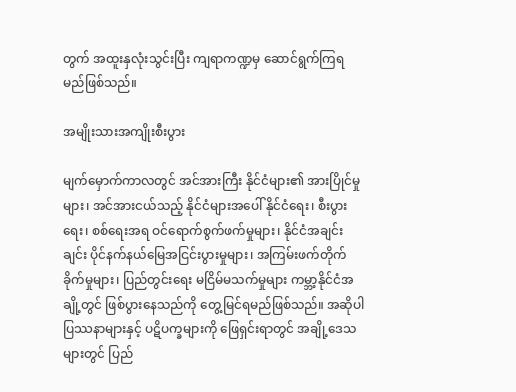တွက် အထူးနှလုံးသွင်းပြီး ကျရာကဏ္ဍမှ ဆောင်ရွက်ကြရမည်ဖြစ်သည်။

အမျိုးသားအကျိုးစီးပွား

မျက်မှောက်ကာလတွင် အင်အားကြီး နိုင်ငံများ၏ အားပြိုင်မှုများ၊ အင်အားငယ်သည့် နိုင်ငံများအပေါ် နိုင်ငံရေး၊ စီးပွားရေး၊ စစ်ရေးအရ ဝင်ရောက်စွက်ဖက်မှုများ၊ နိုင်ငံအချင်းချင်း ပိုင်နက်နယ်မြေအငြင်းပွားမှုများ၊ အကြမ်းဖက်တိုက်ခိုက်မှုများ၊ ပြည်တွင်းရေး မငြိမ်မသက်မှုများ ကမ္ဘာ့နိုင်ငံအချို့တွင် ဖြစ်ပွားနေသည်ကို တွေ့မြင်ရမည်ဖြစ်သည်။ အဆိုပါပြဿနာများနှင့် ပဋိပက္ခများကို ဖြေရှင်းရာတွင် အချို့ဒေသများတွင် ပြည်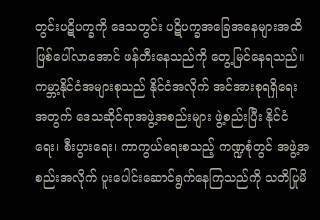တွင်းပဋိပက္ခကို ဒေသတွင်း ပဋိပက္ခအခြေအနေများအထိ ဖြစ်ပေါ်လာအောင် ဖန်တီးနေသည်ကို တွေ့မြင်နေရသည်။ ကမ္ဘာ့နိုင်ငံအများစုသည် နိုင်ငံအလိုက် အင်အားစုရရှိရေးအတွက် ဒေသဆိုင်ရာအဖွဲ့အစည်းများ ဖွဲ့စည်းပြီး နိုင်ငံရေး၊ စီးပွားရေး၊ ကာကွယ်ရေးစသည့် ကဏ္ဍစုံတွင် အဖွဲ့အစည်းအလိုက် ပူးပေါင်းဆောင်ရွက်နေကြသည်ကို သတိပြုမိ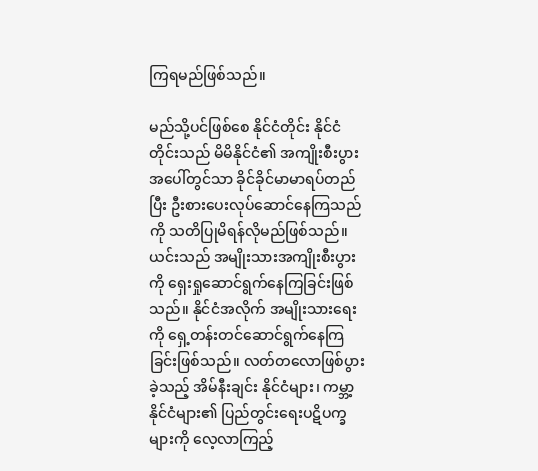ကြရမည်ဖြစ်သည်။

မည်သို့ပင်ဖြစ်စေ နိုင်ငံတိုင်း နိုင်ငံတိုင်းသည် မိမိနိုင်ငံ၏ အကျိုးစီးပွားအပေါ်တွင်သာ ခိုင်ခိုင်မာမာရပ်တည်ပြီး ဦးစားပေးလုပ်ဆောင်နေကြသည်ကို သတိပြုမိရန်လိုမည်ဖြစ်သည်။ ယင်းသည် အမျိုးသားအကျိုးစီးပွားကို ရှေးရှုဆောင်ရွက်နေကြခြင်းဖြစ်သည်။ နိုင်ငံအလိုက် အမျိုးသားရေးကို ရှေ့တန်းတင်ဆောင်ရွက်နေကြခြင်းဖြစ်သည်။ လတ်တလောဖြစ်ပွားခဲ့သည့် အိမ်နီးချင်း နိုင်ငံများ၊ ကမ္ဘာ့နိုင်ငံများ၏ ပြည်တွင်းရေးပဋိပက္ခများကို လေ့လာကြည့်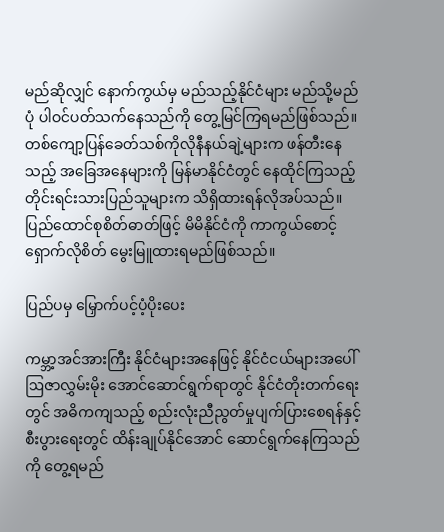မည်ဆိုလျှင် နောက်ကွယ်မှ မည်သည့်နိုင်ငံများ မည်သို့မည်ပုံ ပါဝင်ပတ်သက်နေသည်ကို တွေ့မြင်ကြရမည်ဖြစ်သည်။ တစ်ကျော့ပြန်ခေတ်သစ်ကိုလိုနီနယ်ချဲ့များက ဖန်တီးနေသည့် အခြေအနေများကို မြန်မာနိုင်ငံတွင် နေထိုင်ကြသည့် တိုင်းရင်းသားပြည်သူများက သိရှိထားရန်လိုအပ်သည်။ ပြည်ထောင်စုစိတ်ဓာတ်ဖြင့် မိမိနိုင်ငံကို ကာကွယ်စောင့်ရှောက်လိုစိတ် မွေးမြူထားရမည်ဖြစ်သည်။

ပြည်ပမှ မြှောက်ပင့်ပံ့ပိုးပေး

ကမ္ဘာ့အင်အားကြီး နိုင်ငံများအနေဖြင့် နိုင်ငံငယ်များအပေါ် ဩဇာလွှမ်းမိုး အောင်ဆောင်ရွက်ရာတွင် နိုင်ငံတိုးတက်ရေးတွင် အဓိကကျသည့် စည်းလုံးညီညွတ်မှုပျက်ပြားစေရန်နှင့် စီးပွားရေးတွင် ထိန်းချုပ်နိုင်အောင် ဆောင်ရွက်နေကြသည်ကို တွေ့ရမည်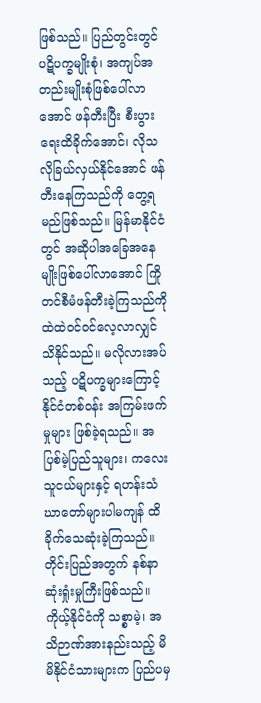ဖြစ်သည်။ ပြည်တွင်းတွင် ပဋိပက္ခမျိုးစုံ၊ အကျပ်အတည်းမျိုးစုံဖြစ်ပေါ်လာအောင် ဖန်တီးပြီး စီးပွားရေးထိခိုက်အောင်၊ လိုသလိုခြယ်လှယ်နိုင်အောင် ဖန်တီးနေကြသည်ကို တွေ့ရမည်ဖြစ်သည်။ မြန်မာနိုင်ငံတွင် အဆိုပါအခြေအနေမျိုးဖြစ်ပေါ်လာအောင် ကြိုတင်စီမံဖန်တီးခဲ့ကြသည်ကို ထဲထဲဝင်ဝင်လေ့လာလျှင် သိနိုင်သည်။ မလိုလားအပ်သည့် ပဋိပက္ခများကြောင့် နိုင်ငံတစ်ဝန်း အကြမ်းဖက်မှုများ ဖြစ်ခဲ့ရသည်။ အပြစ်မဲ့ပြည်သူများ၊ ကလေးသူငယ်များနှင့် ရဟန်းသံဃာတော်များပါမကျန် ထိခိုက်သေဆုံးခဲ့ကြသည်။ တိုင်းပြည်အတွက် နစ်နာဆုံးရှုံးမှုကြီးဖြစ်သည်။ ကိုယ့်နိုင်ငံကို သစ္စာမဲ့၊ အသိဉာဏ်အားနည်းသည့် မိမိနိုင်ငံသားများက ပြည်ပမှ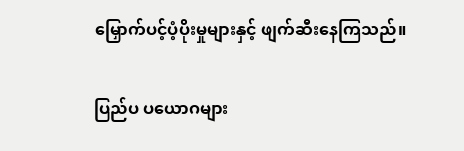မြှောက်ပင့်ပံ့ပိုးမှုများနှင့် ဖျက်ဆီးနေကြသည်။

ပြည်ပ ပယောဂများ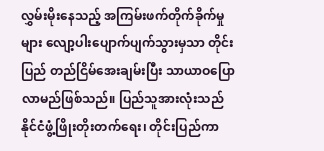လွှမ်းမိုးနေသည့် အကြမ်းဖက်တိုက်ခိုက်မှုများ လျော့ပါးပျောက်ပျက်သွားမှသာ တိုင်းပြည် တည်ငြိမ်အေးချမ်းပြီး သာယာဝပြောလာမည်ဖြစ်သည်။ ပြည်သူအားလုံးသည် နိုင်ငံဖွံ့ဖြိုးတိုးတက်ရေး၊ တိုင်းပြည်ကာ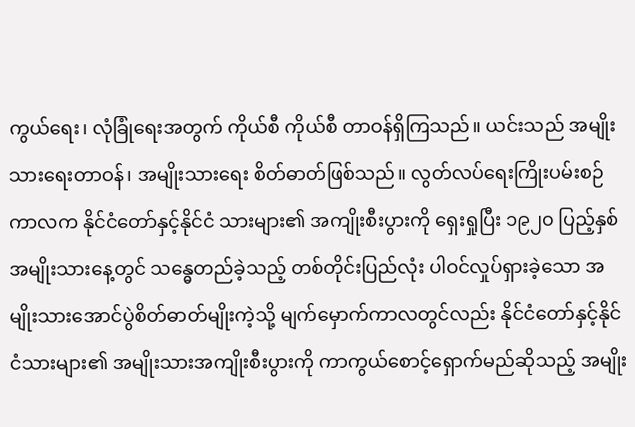ကွယ်ရေး၊ လုံခြုံရေးအတွက် ကိုယ်စီ ကိုယ်စီ တာဝန်ရှိကြသည်။ ယင်းသည် အမျိုးသားရေးတာဝန်၊ အမျိုးသားရေး စိတ်ဓာတ်ဖြစ်သည်။ လွတ်လပ်ရေးကြိုးပမ်းစဉ်ကာလက နိုင်ငံတော်နှင့်နိုင်ငံ သားများ၏ အကျိုးစီးပွားကို ရှေးရှုပြီး ၁၉၂၀ ပြည့်နှစ်အမျိုးသားနေ့တွင် သန္ဓေတည်ခဲ့သည့် တစ်တိုင်းပြည်လုံး ပါဝင်လှုပ်ရှားခဲ့သော အမျိုးသားအောင်ပွဲစိတ်ဓာတ်မျိုးကဲ့သို့ မျက်မှောက်ကာလတွင်လည်း နိုင်ငံတော်နှင့်နိုင်ငံသားများ၏ အမျိုးသားအကျိုးစီးပွားကို ကာကွယ်စောင့်ရှောက်မည်ဆိုသည့် အမျိုး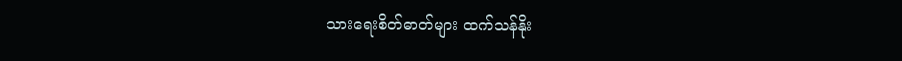သားရေးစိတ်ဓာတ်များ ထက်သန်နိုး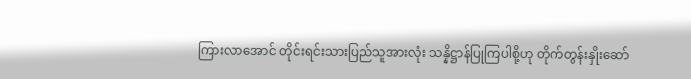ကြားလာအောင် တိုင်းရင်းသားပြည်သူအားလုံး သန္နိဋ္ဌာန်ပြုကြပါစို့ဟု တိုက်တွန်းနှိုးဆော်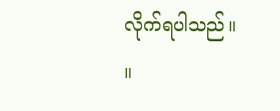လိုက်ရပါသည်။    ။